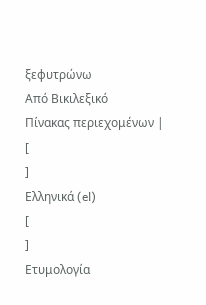ξεφυτρώνω
Από Βικιλεξικό
Πίνακας περιεχομένων |
[
]
Ελληνικά (el)
[
]
Ετυμολογία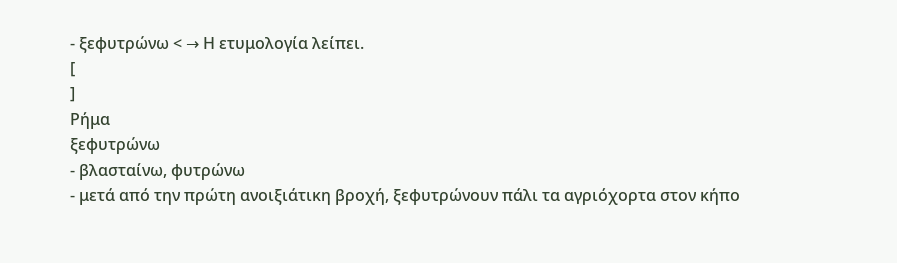- ξεφυτρώνω < → Η ετυμολογία λείπει.
[
]
Ρήμα
ξεφυτρώνω
- βλασταίνω, φυτρώνω
- μετά από την πρώτη ανοιξιάτικη βροχή, ξεφυτρώνουν πάλι τα αγριόχορτα στον κήπο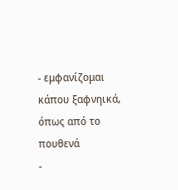- εμφανίζομαι κάπου ξαφνηικά, όπως από το πουθενά
-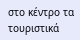στο κέντρο τα τουριστικά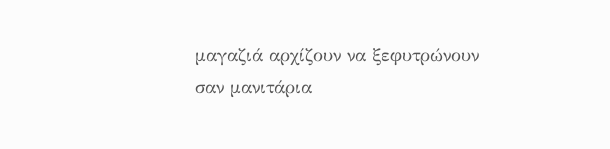μαγαζιά αρχίζουν να ξεφυτρώνουν σαν μανιτάρια